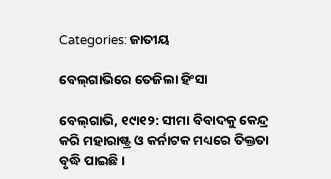Categories: ଜାତୀୟ

ବେଲ୍‌ଗାଭିରେ ତେଜିଲା ହିଂସା

ବେଲ୍‌ଗାଭି, ୧୯ା୧୨: ସୀମା ବିବାଦକୁ କେନ୍ଦ୍ର କରି ମହାରାଷ୍ଟ୍ର ଓ କର୍ନାଟକ ମଧ୍ୟରେ ତିକ୍ତତା ବୃଦ୍ଧି ପାଇଛି।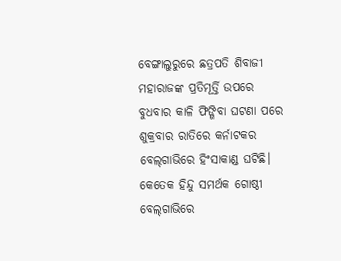ବେଙ୍ଗାଲୁରୁରେ ଛତ୍ରପତି ଶିବାଜୀ ମହାରାଜଙ୍କ ପ୍ରତିମୂର୍ତ୍ତି ଉପରେ ବୁଧବାର କାଳି ଫିଙ୍ଗିବା ଘଟଣା ପରେ ଶୁକ୍ରବାର ରାତିରେ କର୍ନାଟକର ବେଲ୍‌ଗାଭିରେ ହିଂସାକାଣ୍ଡ ଘଟିଛି। କେତେକ ହିନ୍ଦୁ ସମର୍ଥକ ଗୋଷ୍ଠୀ ବେଲ୍‌ଗାଭିରେ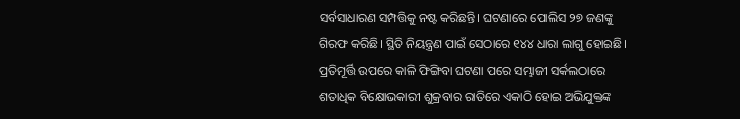ସର୍ବସାଧାରଣ ସମ୍ପତ୍ତିକୁ ନଷ୍ଟ କରିଛନ୍ତି। ଘଟଣାରେ ପୋଲିସ ୨୭ ଜଣଙ୍କୁ ଗିରଫ କରିଛି। ସ୍ଥିତି ନିୟନ୍ତ୍ରଣ ପାଇଁ ସେଠାରେ ୧୪୪ ଧାରା ଲାଗୁ ହୋଇଛି।
ପ୍ରତିମୂର୍ତ୍ତି ଉପରେ କାଳି ଫିଙ୍ଗିବା ଘଟଣା ପରେ ସମ୍ଭାଜୀ ସର୍କଲଠାରେ ଶତାଧିକ ବିକ୍ଷୋଭକାରୀ ଶୁକ୍ରବାର ରାତିରେ ଏକାଠି ହୋଇ ଅଭିଯୁକ୍ତଙ୍କ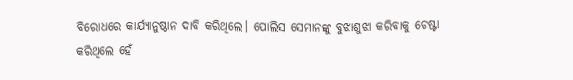ବିରୋଧରେ କାର୍ଯ୍ୟାନୁଷ୍ଠାନ ଦାବି କରିଥିଲେ। ପୋଲିସ ସେମାନଙ୍କୁ ବୁଝାଶୁଝା କରିବାକୁ ଚେଷ୍ଟା କରିଥିଲେ ହେଁ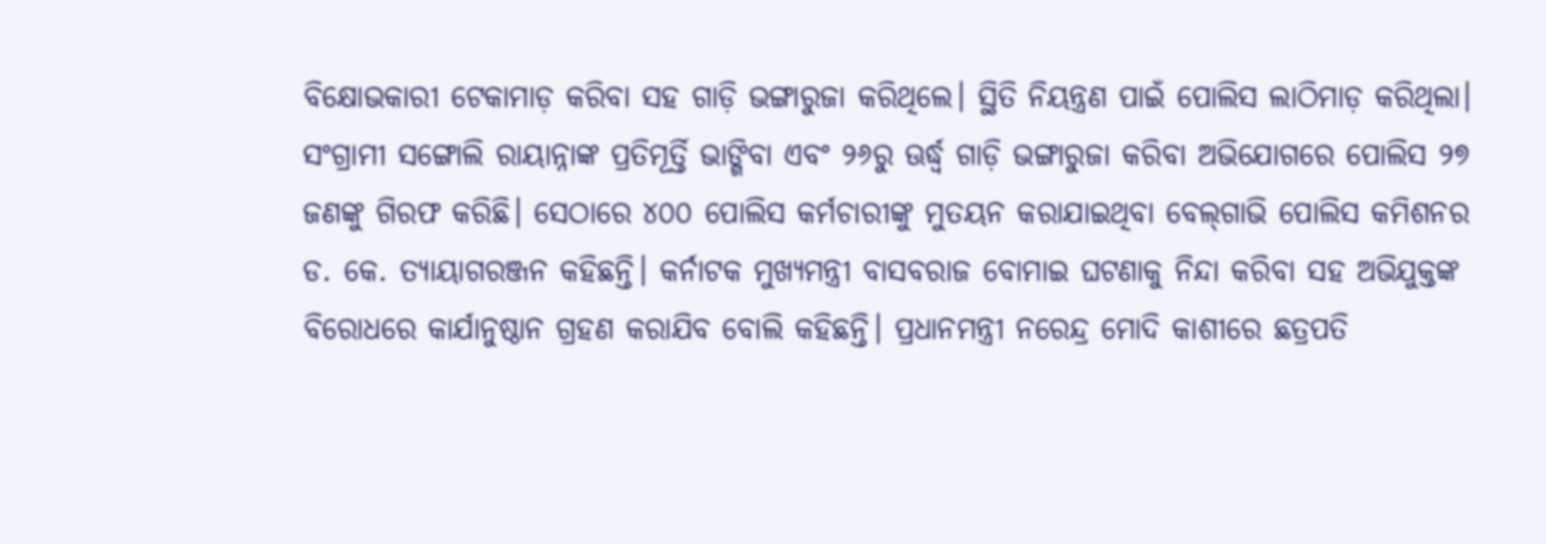ବିକ୍ଷୋଭକାରୀ ଟେକାମାଡ଼ କରିବା ସହ ଗାଡ଼ି ଭଙ୍ଗାରୁଜା କରିଥିଲେ। ସ୍ଥିତି ନିୟନ୍ତ୍ରଣ ପାଇଁ ପୋଲିସ ଲାଠିମାଡ଼ କରିଥିଲା। ସଂଗ୍ରାମୀ ସଙ୍ଗୋଲି ରାୟାନ୍ନାଙ୍କ ପ୍ରତିମୂର୍ତ୍ତି ଭାଙ୍ଗିବା ଏବଂ ୨୬ରୁ ଊର୍ଦ୍ଧ୍ୱ ଗାଡ଼ି ଭଙ୍ଗାରୁଜା କରିବା ଅଭିଯୋଗରେ ପୋଲିସ ୨୭ ଜଣଙ୍କୁ ଗିରଫ କରିଛି। ସେଠାରେ ୪୦୦ ପୋଲିସ କର୍ମଚାରୀଙ୍କୁ ମୁତୟନ କରାଯାଇଥିବା ବେଲ୍‌ଗାଭି ପୋଲିସ କମିଶନର ଡ. କେ. ତ୍ୟାୟାଗରଞ୍ଜନ କହିଛନ୍ତି। କର୍ନାଟକ ମୁଖ୍ୟମନ୍ତ୍ରୀ ବାସବରାଜ ବୋମାଇ ଘଟଣାକୁ ନିନ୍ଦା କରିବା ସହ ଅଭିଯୁକ୍ତଙ୍କ ବିରୋଧରେ କାର୍ଯାନୁଷ୍ଠାନ ଗ୍ରହଣ କରାଯିବ ବୋଲି କହିଛନ୍ତି। ପ୍ରଧାନମନ୍ତ୍ରୀ ନରେନ୍ଦ୍ର ମୋଦି କାଶୀରେ ଛତ୍ରପତି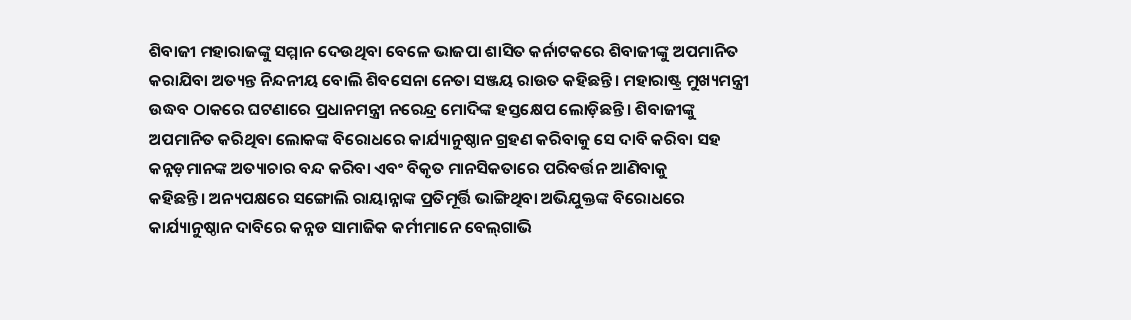ଶିବାଜୀ ମହାରାଜଙ୍କୁ ସମ୍ମାନ ଦେଉଥିବା ବେଳେ ଭାଜପା ଶାସିତ କର୍ନାଟକରେ ଶିବାଜୀଙ୍କୁ ଅପମାନିତ କରାଯିବା ଅତ୍ୟନ୍ତ ନିନ୍ଦନୀୟ ବୋଲି ଶିବସେନା ନେତା ସଞ୍ଜୟ ରାଉତ କହିଛନ୍ତି। ମହାରାଷ୍ଟ୍ର ମୁଖ୍ୟମନ୍ତ୍ରୀ ଉଦ୍ଧବ ଠାକରେ ଘଟଣାରେ ପ୍ରଧାନମନ୍ତ୍ରୀ ନରେନ୍ଦ୍ର ମୋଦିଙ୍କ ହସ୍ତକ୍ଷେପ ଲୋଡ଼ିଛନ୍ତି। ଶିବାଜୀଙ୍କୁ ଅପମାନିତ କରିଥିବା ଲୋକଙ୍କ ବିରୋଧରେ କାର୍ଯ୍ୟାନୁଷ୍ଠାନ ଗ୍ରହଣ କରିବାକୁ ସେ ଦାବି କରିବା ସହ କନ୍ନଡ଼ମାନଙ୍କ ଅତ୍ୟାଚାର ବନ୍ଦ କରିବା ଏବଂ ବିକୃତ ମାନସିକତାରେ ପରିବର୍ତ୍ତନ ଆଣିବାକୁ
କହିଛନ୍ତି। ଅନ୍ୟପକ୍ଷରେ ସଙ୍ଗୋଲି ରାୟାନ୍ନାଙ୍କ ପ୍ରତିମୂର୍ତ୍ତି ଭାଙ୍ଗିଥିବା ଅଭିଯୁକ୍ତଙ୍କ ବିରୋଧରେ କାର୍ଯ୍ୟାନୁଷ୍ଠାନ ଦାବିରେ କନ୍ନଡ ସାମାଜିକ କର୍ମୀମାନେ ବେଲ୍‌ଗାଭି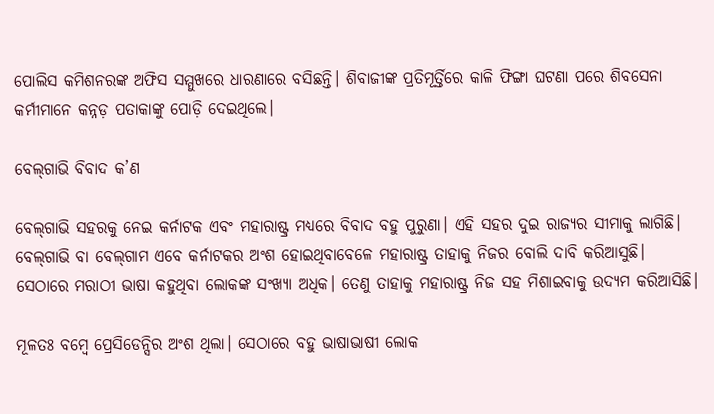ପୋଲିସ କମିଶନରଙ୍କ ଅଫିସ ସମ୍ମୁଖରେ ଧାରଣାରେ ବସିଛନ୍ତି। ଶିବାଜୀଙ୍କ ପ୍ରତିମୂର୍ତ୍ତିରେ କାଳି ଫିଙ୍ଗା ଘଟଣା ପରେ ଶିବସେନା କର୍ମୀମାନେ କନ୍ନଡ଼ ପତାକାଙ୍କୁ ପୋଡ଼ି ଦେଇଥିଲେ।

ବେଲ୍‌ଗାଭି ବିବାଦ କ’ଣ

ବେଲ୍‌ଗାଭି ସହରକୁ ନେଇ କର୍ନାଟକ ଏବଂ ମହାରାଷ୍ଟ୍ର ମଧ୍ୟରେ ବିବାଦ ବହୁ ପୁରୁଣା। ଏହି ସହର ଦୁଇ ରାଜ୍ୟର ସୀମାକୁ ଲାଗିଛି। ବେଲ୍‌ଗାଭି ବା ବେଲ୍‌ଗାମ ଏବେ କର୍ନାଟକର ଅଂଶ ହୋଇଥିବାବେଳେ ମହାରାଷ୍ଟ୍ର ତାହାକୁ ନିଜର ବୋଲି ଦାବି କରିଆସୁଛି। ସେଠାରେ ମରାଠୀ ଭାଷା କହୁଥିବା ଲୋକଙ୍କ ସଂଖ୍ୟା ଅଧିକ। ତେଣୁ ତାହାକୁ ମହାରାଷ୍ଟ୍ର ନିଜ ସହ ମିଶାଇବାକୁ ଉଦ୍ୟମ କରିଆସିଛି।

ମୂଳତଃ ବମ୍ବେ ପ୍ରେସିଡେନ୍ସିର ଅଂଶ ଥିଲା। ସେଠାରେ ବହୁ ଭାଷାଭାଷୀ ଲୋକ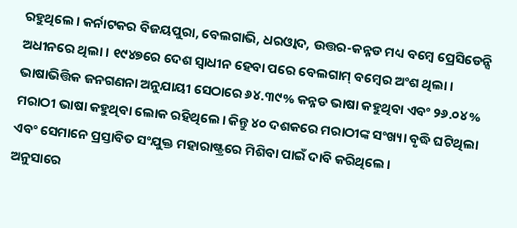ରହୁଥିଲେ। କର୍ନାଟକର ବିଜୟପୁରା, ବେଲଗାଭି, ଧରଓ୍ବାଦ, ଉତ୍ତର-କନ୍ନଡ ମଧ୍ୟ ବମ୍ବେ ପ୍ରେସିଡେନ୍ସି ଅଧୀନରେ ଥିଲା। ୧୯୪୭ରେ ଦେଶ ସ୍ବାଧୀନ ହେବା ପରେ ବେଲଗାମ୍‌ ବମ୍ବେର ଅଂଶ ଥିଲା।
ଭାଷାଭିତ୍ତିକ ଜନଗଣନା ଅନୁଯାୟୀ ସେଠାରେ ୬୪.୩୯% କନ୍ନଡ ଭାଷା କହୁଥିବା ଏବଂ ୨୬.୦୪% ମରାଠୀ ଭାଷା କହୁଥିବା ଲୋକ ରହିଥିଲେ। କିନ୍ତୁ ୪୦ ଦଶକରେ ମରାଠୀଙ୍କ ସଂଖ୍ୟା ବୃଦ୍ଧି ଘଟିଥିଲା ଏବଂ ସେମାନେ ପ୍ରସ୍ତାବିତ ସଂଯୁକ୍ତ ମହାରାଷ୍ଟ୍ରରେ ମିଶିବା ପାଇଁ ଦାବି କରିଥିଲେ।
ଅନୁସାରେ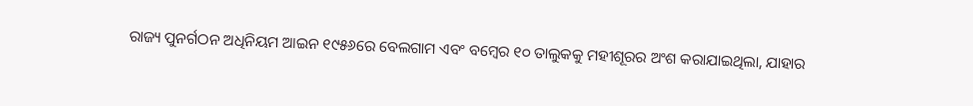ରାଜ୍ୟ ପୁନର୍ଗଠନ ଅଧିନିୟମ ଆଇନ ୧୯୫୬ରେ ବେଲଗାମ ଏବଂ ବମ୍ବେର ୧୦ ତାଲୁକକୁ ମହୀଶୂରର ଅଂଶ କରାଯାଇଥିଲା, ଯାହାର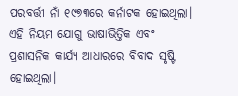ପରବର୍ତ୍ତୀ ନାଁ ୧୯୭୩ରେ କର୍ନାଟକ ହୋଇଥିଲା। ଏହି ନିୟମ ଯୋଗୁ ଭାଷାଭିତ୍ତିକ ଏବଂ ପ୍ରଶାସନିକ କାର୍ଯ୍ୟ ଆଧାରରେ ବିବାଦ ସୃଷ୍ଟି ହୋଇଥିଲା।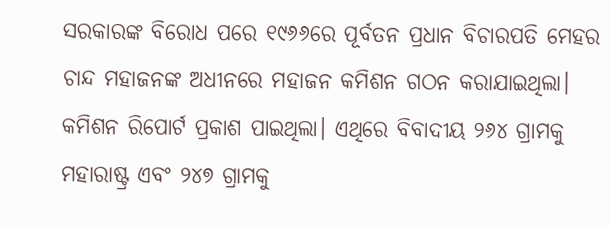ସରକାରଙ୍କ ବିରୋଧ ପରେ ୧୯୬୬ରେ ପୂର୍ବତନ ପ୍ରଧାନ ବିଚାରପତି ମେହର ଚାନ୍ଦ ମହାଜନଙ୍କ ଅଧୀନରେ ମହାଜନ କମିଶନ ଗଠନ କରାଯାଇଥିଲା।
କମିଶନ ରିପୋର୍ଟ ପ୍ରକାଶ ପାଇଥିଲା। ଏଥିରେ ବିବାଦୀୟ ୨୬୪ ଗ୍ରାମକୁ ମହାରାଷ୍ଟ୍ର ଏବଂ ୨୪୭ ଗ୍ରାମକୁ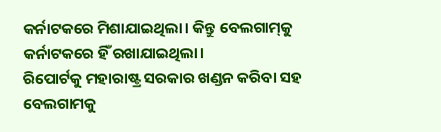କର୍ନାଟକରେ ମିଶାଯାଇଥିଲା। କିନ୍ତୁ ବେଲଗାମ୍‌କୁ କର୍ନାଟକରେ ହିଁ ରଖାଯାଇଥିଲା।
ରିପୋର୍ଟକୁ ମହାରାଷ୍ଟ୍ର ସରକାର ଖଣ୍ଡନ କରିବା ସହ ବେଲଗାମକୁ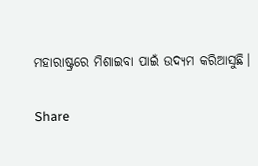ମହାରାଷ୍ଟ୍ରରେ ମିଶାଇବା ପାଇଁ ଉଦ୍ୟମ କରିଆସୁଛି।

Share